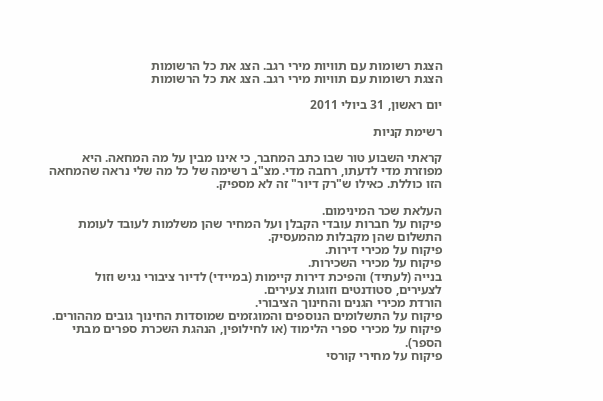הצגת רשומות עם תוויות מירי רגב. הצג את כל הרשומות
הצגת רשומות עם תוויות מירי רגב. הצג את כל הרשומות

יום ראשון, 31 ביולי 2011

רשימת קניות

קראתי השבוע טור שבו כתב המחבר, כי אינו מבין על מה המחאה. היא מפוזרת מדי לדעתו, רחבה מדי. מצ"ב רשימה של כל מה שלי נראה שהמחאה הזו כוללת. כאילו ש"רק דיור" זה לא מספיק.

העלאת שכר המינימום.
פיקוח על חברות עובדי הקבלן ועל המחיר שהן משלמות לעובד לעומת התשלום שהן מקבלות מהמעסיק.
פיקוח על מכירי דירות.
פיקוח על מכירי השכירות.
בנייה (לעתיד) והפיכת דירות קיימות (במיידי) לדיור ציבורי נגיש וזול לצעירים, סטודנטים וזוגות צעירים.
הורדת מכירי הגנים והחינוך הציבורי.
פיקוח על התשלומים הנוספים והמוגזמים שמוסדות החינוך גובים מההורים.
פיקוח על מכירי ספרי הלימוד (או לחילופין, הנהגת השכרת ספרים מבתי הספר).
פיקוח על מחירי קורסי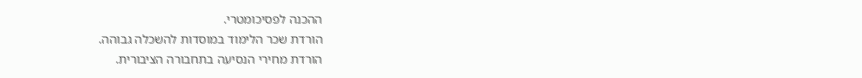ההכנה לפסיכומטרי.
הורדת שכר הלימוד במוסדות להשכלה גבוהה.
הורדת מחירי הנסיעה בתחבורה הציבורית.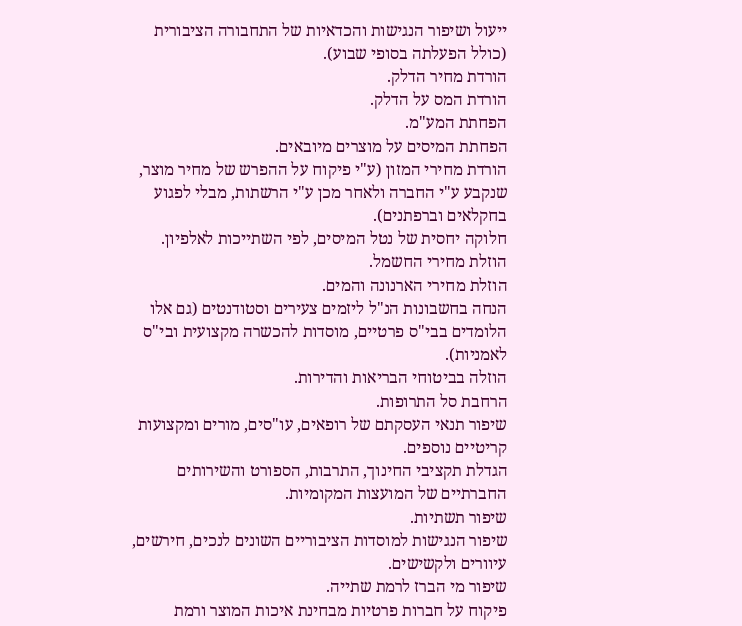ייעול ושיפור הנגישות והכדאיות של התחבורה הציבורית (כולל הפעלתה בסופי שבוע).
הורדת מחיר הדלק.
הורדת המס על הדלק.
הפחתת המע"מ.
הפחתת המיסים על מוצרים מיובאים.
הורדת מחירי המזון (ע"י פיקוח על ההפרש של מחיר מוצר, שנקבע ע"י החברה ולאחר מכן ע"י הרשתות, מבלי לפגוע בחקלאים וברפתנים).
חלוקה יחסית של נטל המיסים, לפי השתייכות לאלפיון.
הוזלת מחירי החשמל.
הוזלת מחירי הארנונה והמים.
הנחה בחשבונות הנ"ל ליזמים צעירים וסטודנטים (גם אלו הלומדים בבי"ס פרטיים, מוסדות להכשרה מקצועית ובי"ס לאמניות).
הוזלה בביטוחי הבריאות והדירות.
הרחבת סל התרופות.
שיפור תנאי העסקתם של רופאים, עו"סים, מורים ומקצועות קריטיים נוספים.
הגדלת תקציבי החינוך, התרבות, הספורט והשירותים החברתיים של המועצות המקומיות.
שיפור תשתיות.
שיפור הנגישות למוסדות הציבוריים השונים לנכים, חירשים, עיוורים ולקשישים.
שיפור מי הברז לרמת שתייה.
פיקוח על חברות פרטיות מבחינת איכות המוצר ורמת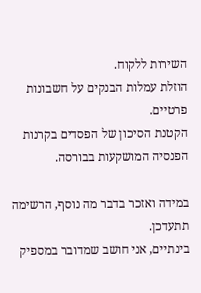השירות ללקוח.
הוזלת עמלות הבנקים על חשבונות פרטיים.
הקטנת הסיכון של הפסדים בקרנות הפנסיה המושקעות בבורסה.

במידה ואזכר בדבר מה נוסף, הרשימה תתעדכן.
בינתיים, אני חושב שמדובר במספיק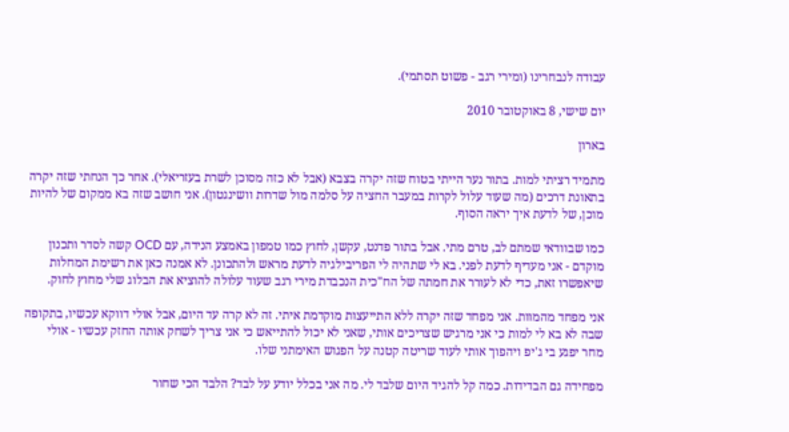עבודה לנבחרינו (ומירי רגב - פשוט תסתמי).

יום שישי, 8 באוקטובר 2010

בארון

מתמיד רציתי למות. בתור נער הייתי בטוח שזה יקרה בצבא (אבל לא כזה מסוכן לשרת בעזריאלי). אחר כך הנחתי שזה יקרה בתאונת דרכים (מה שעוד עלול לקרות במעבר החציה על סלמה מול שדרות וושינגטון). אני חושב שזה בא ממקום של להיות מוכן, של לדעת איך יראה הסוף.

כמו שבוודאי שמתם לב, טרם מתי. אבל בתור פדנט, עקשן, לחוץ כמו טמפון באמצע הנידה, עם OCD קשה לסדר ותכנון מוקדם - אני מעדיף לדעת לפני. בא לי שתהיה לי הפריבילגיה לדעת מראש ולהתכונן. לא אמנה כאן את רשימת המחלות שיאפשרו זאת, כדי לא לעורר את חמתה של הח"כית הנכבדת מירי רגב שעוד עלולה להוציא את הבלוג שלי מחוץ לחוק.

אני מפחד מהמוות. אני מפחד שזה יקרה ללא התייעצות מוקדמת איתי. זה לא קרה עד היום, אבל אולי דווקא עכשיו, בתקופה שבה לא בא לי למות כי אני מרגיש שצריכים אותי, שאני לא יכול להתייאש כי אני צריך לשחק אותה החזק עכשיו - אולי מחר יפגע בי ג'יפ ויהפוך אותי לעוד שריטה קטנה על הפגוש האימתני שלו.

מפחידה גם הבדידות. כמה קל להגיד היום שלבד לי. מה אני בכלל יודע על לבד? הלבד הכי שחור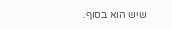שיש הוא בסוף.